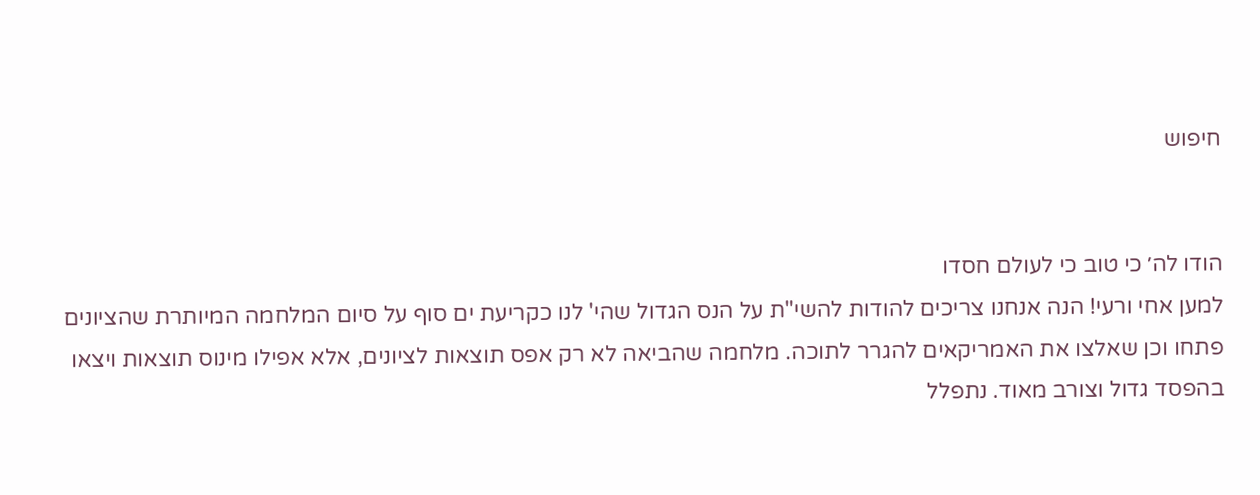חיפוש


הודו לה׳ כי טוב כי לעולם חסדו
למען אחי ורעי! הנה אנחנו צריכים להודות להשי"ת על הנס הגדול שהי' לנו כקריעת ים סוף על סיום המלחמה המיותרת שהציונים פתחו וכן שאלצו את האמריקאים להגרר לתוכה. מלחמה שהביאה לא רק אפס תוצאות לציונים, אלא אפילו מינוס תוצאות ויצאו בהפסד גדול וצורב מאוד. נתפלל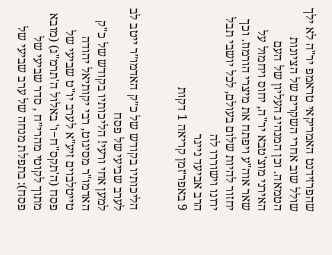שהפרזידנט האמריקאי טראמפ יר"ה לא ילך שולל שוב אחרי השקרים של הציונות הטמאה. וכן המנהיג העליון של העם האירני מוצ'טבא יר"ה, יחוס ויחמול על שאר אוה"ע ויפתח את מיצרי הורמוז. וכך יחזור להיות שלום בעולם, לכל יושבי תבל ירונו וישוררו לה
הרב אביעד נייגר
9 באפר׳זמן קריאה 1 דקות


הליכותיו בקודש של כ״ק האדמו״ר ייטב לב לערב שביעי של פסח
למען אחי ורעי! הליכותיו בקודש של כ"ק האדמו"ר מסיגוט, רבי יקותיאל יהודה טייטלבוים זיע"א לערב יו"ט שביעי של פסח (ה'תקס"ח−ו' באלול ה'תרמ"ג) (מובא מתוך לקוטי מהרי״ח , סדר שביעי של פסח): בתפלת מנחה של ערב שביעי של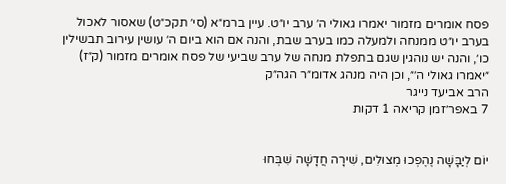פסח אומרים מזמור יאמרו גאולי ה׳ ערב יו״ט. עיין ברמ״א (סי׳ תקכ״ט) שאסור לאכול בערב יו״ט ממנחה ולמעלה כמו בערב שבת, והנה אם הוא ביום ה׳ עושין עירוב תבשילין כו׳, והנה יש נוהגין שגם בתפלת מנחה של ערב שביעי של פסח אומרים מזמור (ק״ז) ״יאמרו גאולי ה׳״, וכן היה מנהג אדומ״ר הגה״ק
הרב אביעד נייגר
7 באפר׳זמן קריאה 1 דקות


יוֹם לְיַבָּשָׁה נֶהֶפְכוּ מְצוּלִים, שִׁירָה חֲדָשָׁה שִׁבְּחוּ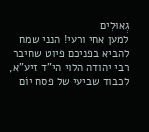גְאוּלִים
למען אחי ורעי! הנני שמח להביא בפניכם פיוט שחיבר רבי יהודה הלוי הי"ד זיע"א, לכבוד שביעי של פסח יוֹם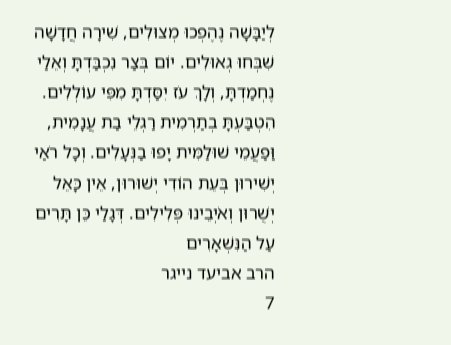לְיַבָּשָׁה נֶהֶפְכוּ מְצוּלִים, שִׁירָה חֲדָשָׁה שִׁבְּחוּ גְאוּלִים. יוֹם בְּצַר נִכְבַּדְתָּ וְאֵלַי נֶחְמַדְתָּ, וְלָךְ עֹז יִסַּדְתָּ מִפִּי עוֹלְלִים. הִטְבַּעְתָּ בְתַרְמִית רַגְלֵי בַת עֲנָמִית, וַּפַעֲמֵי שׁוּלַמִּית יָפוּ בַנְּעָלִים. וְכָל רֹאַי יְשִׁירוּן בְּעֵת הוֹדִי יְשׁוּרוּן, אֵין כָּאֵל יְשֻׁרוּן וְאֹיְבֵינוּ פְּלִילִים. דְּגָלַי כֵּן תָּרִים עַל הַנִּשְׁאָרִים
הרב אביעד נייגר
7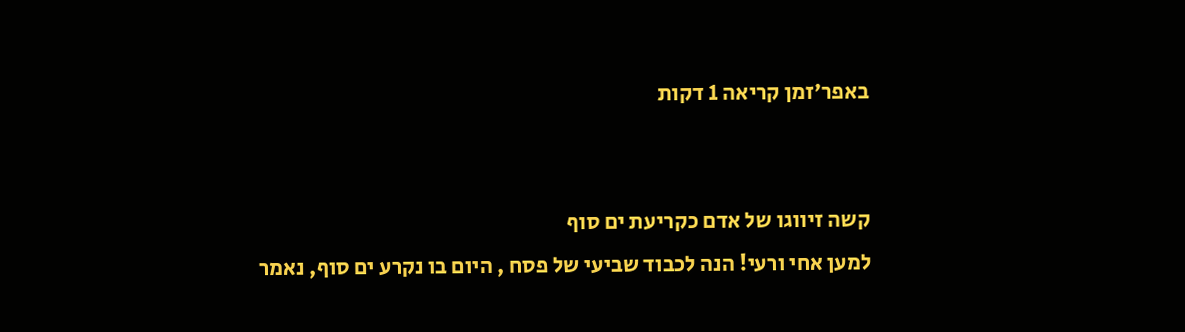באפר׳זמן קריאה 1 דקות


קשה זיווגו של אדם כקריעת ים סוף
למען אחי ורעי! הנה לכבוד שביעי של פסח , היום בו נקרע ים סוף, נאמר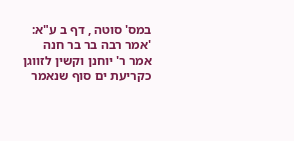במס' סוטה , דף ב ע"א: 'אמר רבה בר בר חנה אמר ר' יוחנן וקשין לזווגן כקריעת ים סוף שנאמר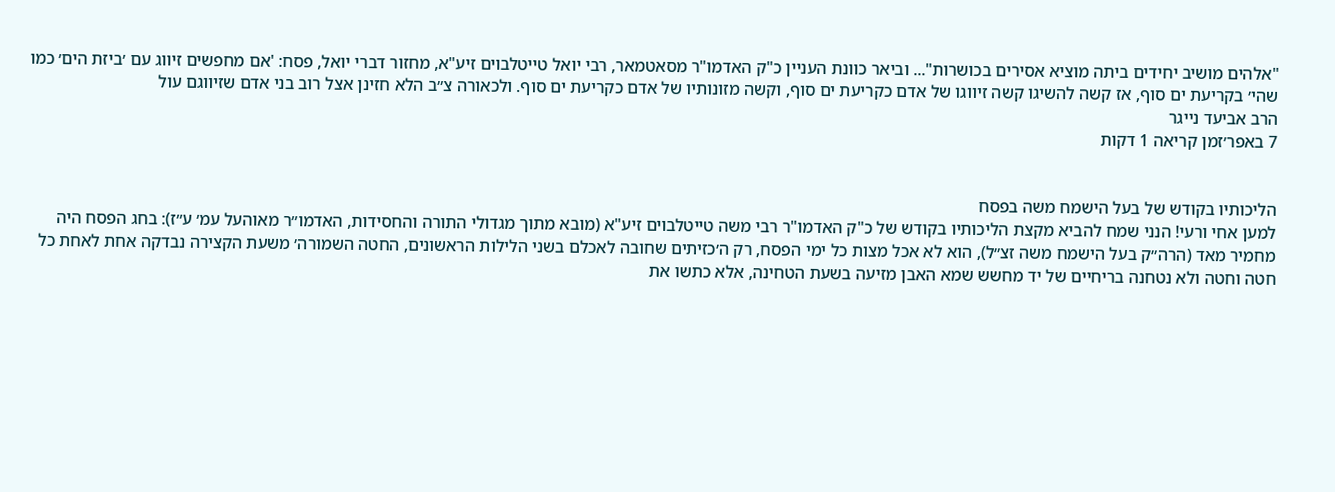"אלהים מושיב יחידים ביתה מוציא אסירים בכושרות"... וביאר כוונת העניין כ"ק האדמו"ר מסאטמאר, רבי יואל טייטלבוים זיע"א, מחזור דברי יואל, פסח: 'אם מחפשים זיווג עם ׳ביזת הים׳ כמו שהי׳ בקריעת ים סוף, אז קשה להשיגו קשה זיווגו של אדם כקריעת ים סוף, וקשה מזונותיו של אדם כקריעת ים סוף. ולכאורה צ״ב הלא חזינן אצל רוב בני אדם שזיווגם עול
הרב אביעד נייגר
7 באפר׳זמן קריאה 1 דקות


הליכותיו בקודש של בעל הישמח משה בפסח
למען אחי ורעי! הנני שמח להביא מקצת הליכותיו בקודש של כ"ק האדמו"ר רבי משה טייטלבוים זיע"א (מובא מתוך מגדולי התורה והחסידות, האדמו״ר מאוהעל עמ׳ ע״ז): בחג הפסח היה מחמיר מאד (הרה״ק בעל הישמח משה זצ״ל), הוא לא אכל מצות כל ימי הפסח, רק ה׳כזיתים שחובה לאכלם בשני הלילות הראשונים, החטה השמורה׳ משעת הקצירה נבדקה אחת לאחת כל חטה וחטה ולא נטחנה בריחיים של יד מחשש שמא האבן מזיעה בשעת הטחינה, אלא כתשו את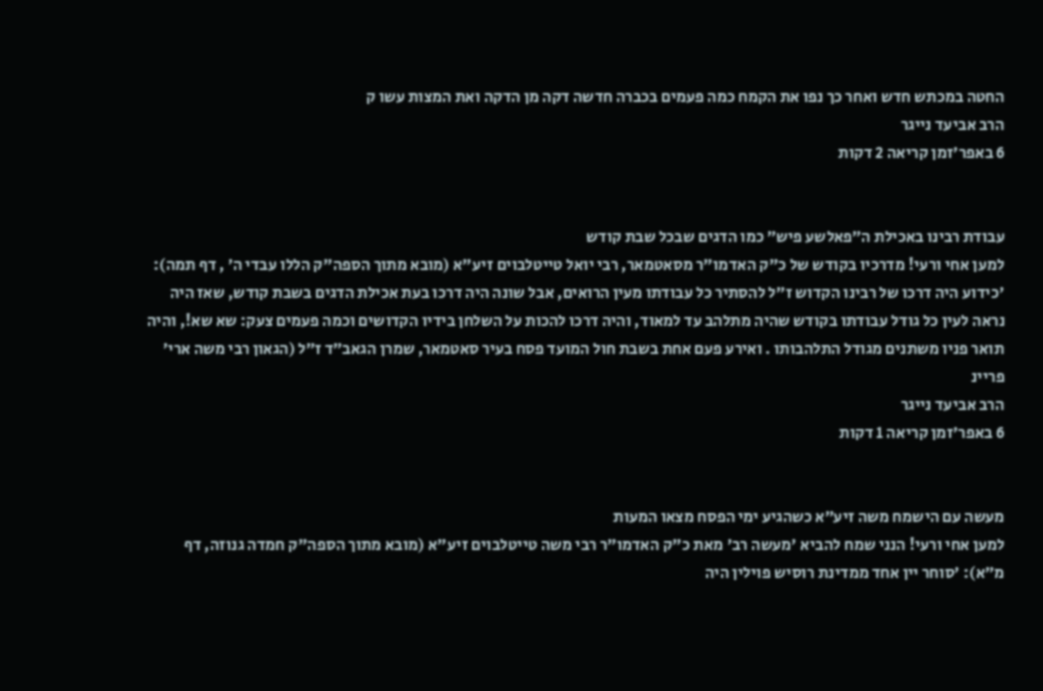החטה במכתש חדש ואחר כך נפו את הקמח כמה פעמים בכברה חדשה דקה מן הדקה ואת המצות עשו ק
הרב אביעד נייגר
6 באפר׳זמן קריאה 2 דקות


עבודת רבינו באכילת ה״פאלשע פיש״ כמו הדגים שבכל שבת קודש
למען אחי ורעי! מדרכיו בקודש של כ"ק האדמו"ר מסאטמאר, רבי יואל טייטלבוים זיע"א (מובא מתוך הספה"ק הללו עבדי ה׳ , דף תמה): 'כידוע היה דרכו של רבינו הקדוש ז״ל להסתיר כל עבודתו מעין הרואים, אבל שונה היה דרכו בעת אכילת הדגים בשבת קודש, שאז היה נראה לעין כל גודל עבודתו בקודש שהיה מתלהב עד למאוד, והיה דרכו להכות על השלחן בידיו הקדושים וכמה פעמים צעק: שא שא!, והיה תואר פניו משתנים מגודל התלהבותו . ואירע פעם אחת בשבת חול המועד פסח בעיר סאטמאר, שמרן הגאב״ד ז״ל (הגאון רבי משה ארי׳ פריינ
הרב אביעד נייגר
6 באפר׳זמן קריאה 1 דקות


מעשה עם הישמח משה זיע״א כשהגיע ימי הפסח מצאו המעות
למען אחי ורעי! הנני שמח להביא 'מעשה רב' מאת כ"ק האדמו"ר רבי משה טייטלבוים זיע"א (מובא מתוך הספה"ק חמדה גנוזה, דף מ״א): 'סוחר יין אחד ממדינת רוסיש פוילין היה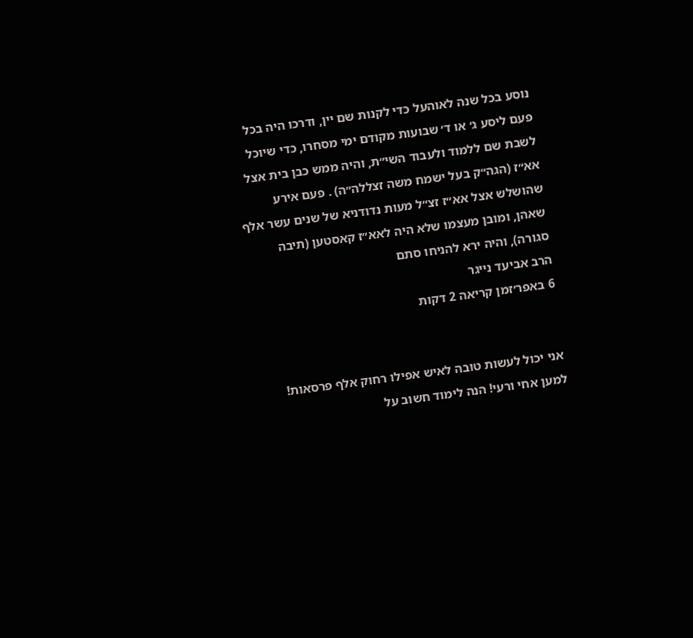נוסע בכל שנה לאוהעל כדי לקנות שם יין, ודרכו היה בכל פעם ליסע ג׳ או ד׳ שבועות מקודם ימי מסחרו, כדי שיוכל לשבת שם ללמוד ולעבוד השי״ת, והיה ממש כבן בית אצל אא״ז (הגה״ק בעל ישמח משה זצללה״ה) . פעם אירע שהושלש אצל אא״ז זצ״ל מעות נדודניא של שנים עשר אלף שאהן, ומובן מעצמו שלא היה לאא״ז קאסטען (תיבה סגורה), והיה ירא להניחו סתם
הרב אביעד נייגר
6 באפר׳זמן קריאה 2 דקות


אני יכול לעשות טובה לאיש אפילו רחוק אלף פרסאות!
למען אחי ורעי! הנה לימוד חשוב על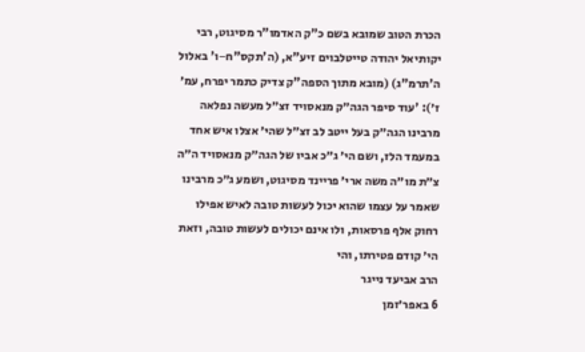הכרת הטוב שמובא בשם כ"ק האדמו"ר מסיגוט, רבי יקותיאל יהודה טייטלבוים זיע"א, (ה'תקס"ח−ו' באלול ה'תרמ"ג) (מובא מתוך הספה"ק צדיק כתמר יפרח, עמ׳ ז׳): 'עוד סיפר הגה״ק מנאסויד זצ״ל מעשה נפלאה מרבינו הגה״ק בעל ייטב לב זצ״ל שהי׳ אצלו איש אחד במעמד הלז, ושם הי׳ ג״כ אביו של הגה״ק מנאסויד ה״ה צ״ת מו״ה משה ארי׳ פריינד מסיגוט, ושמע ג״כ מרבינו שאמר על עצמו שהוא יכול לעשות טובה לאיש אפילו רחוק אלף פרסאות, ולו אינם יכולים לעשות טובה, וזאת הי׳ קודם פטירתו, והי
הרב אביעד נייגר
6 באפר׳זמן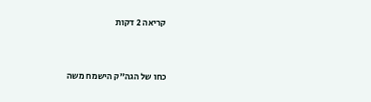קריאה 2 דקות


כחו של הגה״ק הישמח משה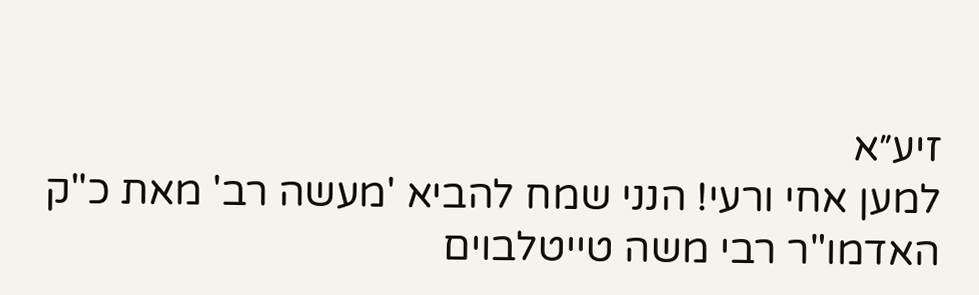זיע״א
למען אחי ורעי! הנני שמח להביא 'מעשה רב' מאת כ"ק האדמו"ר רבי משה טייטלבוים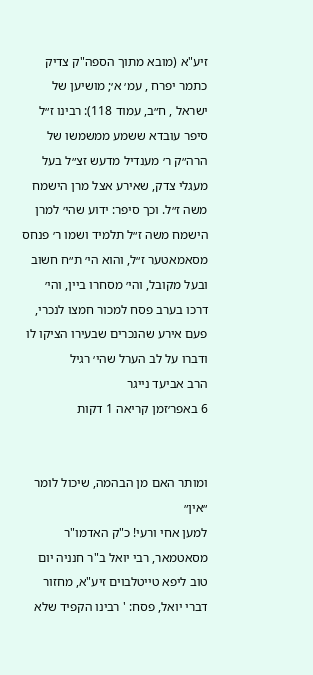זיע"א (מובא מתוך הספה"ק צדיק כתמר יפרח , עמ׳ א׳; מושיען של ישראל , ח״ב, עמוד 118): רבינו ז״ל סיפר עובדא ששמע ממשמשו של הרה״ק ר׳ מענדיל מדעש זצ״ל בעל מעגלי צדק, שאירע אצל מרן הישמח משה ז״ל. וכך סיפר: ידוע שהי׳ למרן הישמח משה ז״ל תלמיד ושמו ר׳ פנחס מסאמאטער ז״ל, והוא הי׳ ת״ח חשוב ובעל מקובל, והי׳ מסחרו ביין, והי׳ דרכו בערב פסח למכור חמצו לנכרי, פעם אירע שהנכרים שבעירו הציקו לו ודברו על לב הערל שהי׳ רגיל
הרב אביעד נייגר
6 באפר׳זמן קריאה 1 דקות


ומותר האם מן הבהמה, שיכול לומר ״אין״
למען אחי ורעי! כ"ק האדמו"ר מסאטמאר, רבי יואל ב"ר חנניה יום טוב ליפא טייטלבוים זיע"א, מחזור דברי יואל, פסח: ' רבינו הקפיד שלא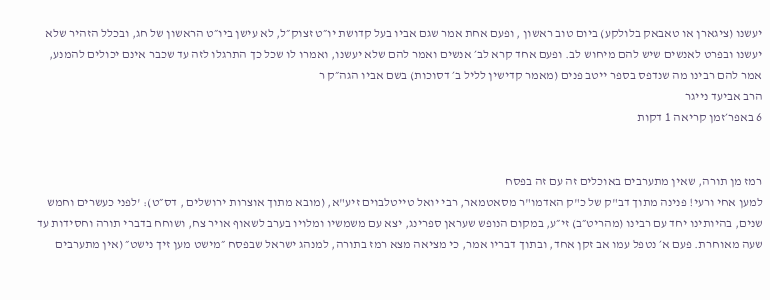יעשנו (ציגארן או טאבאק בלולקע) ביום טוב ראשון , ופעם אחת אמר שגם אביו בעל קדושת יו״ט זצוק״ל, לא עישן ביו״ט הראשון של חג, ובכלל הזהיר שלא יעשנו ובפרט לאנשים שיש להם מיחוש לב. ופעם אחד קרא לב׳ אנשים ואמר להם שלא יעשנו, ואמרו לו שכל כך התרגלו לזה עד שכבר אינם יכולים להמנע, אמר להם רבינו מה שנדפס בספר ייטב פנים (מאמר קדישין לליל ב׳ דסוכות) בשם אביו הגה״ק ר
הרב אביעד נייגר
6 באפר׳זמן קריאה 1 דקות


רמז מן תורה, שאין מתערבים באוכלים זה עם זה בפסח
למען אחי ורעי! פנינה מתוך דב"ק של כ"ק האדמו"ר מסאטמאר, רבי יואל טייטלבוים זיע"א, (מובא מתוך אוצרות ירושלים , דס״ט): 'לפני כעשרים וחמש שנים, בהיותינו יחד עם רבינו (מהריט״ב) זי״ע, במקום הנופש שעראן ספרינג, יצא עם משמשיו ומלויו בערב לשאוף אויר צח, ושוחח בדברי תורה וחסידות עד שעה מאוחרת. פעם א׳ נטפל עמו אב זקן אחד, ובתוך דבריו אמר, כי מציאה מצא רמז בתורה, למנהג ישראל שבפסח ״מישט מען זיך נישט״ (אין מתערבים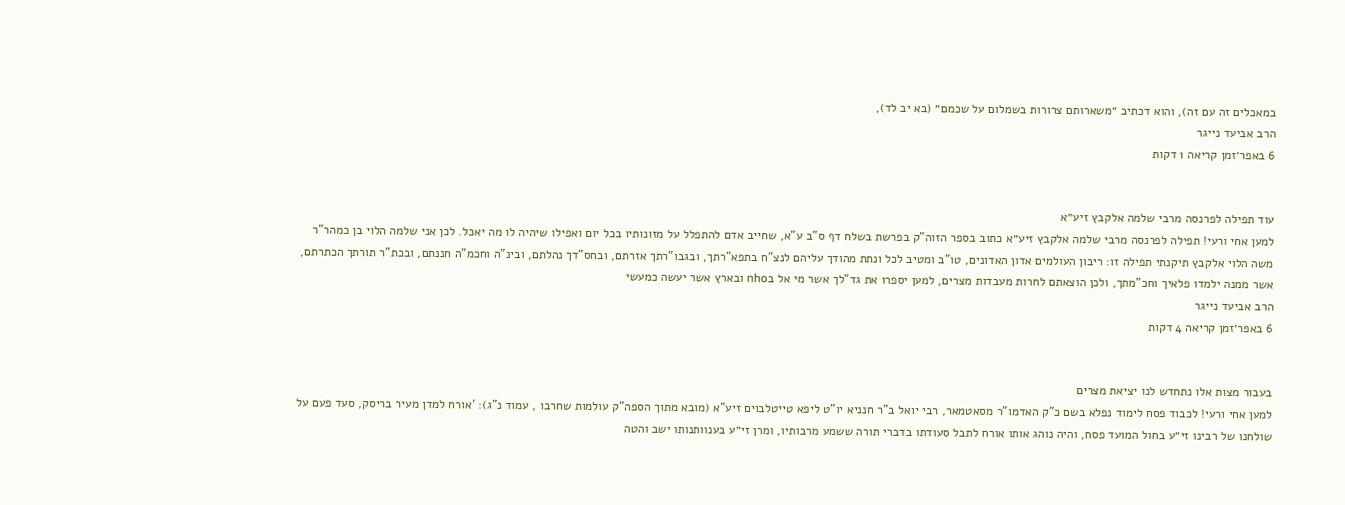במאכלים זה עם זה), והוא דכתיב ״משארותם צרורות בשמלום על שכמם״ (בא יב לד),
הרב אביעד נייגר
6 באפר׳זמן קריאה 1 דקות


עוד תפילה לפרנסה מרבי שלמה אלקבץ זיע״א
למען אחי ורעי! תפילה לפרנסה מרבי שלמה אלקבץ זיע״א כתוב בספר הזוה"ק בפרשת בשלח דף ס"ב ע”א, שחייב אדם להתפלל על מזונותיו בכל יום ואפילו שיהיה לו מה יאכל. לכן אני שלמה הלוי בן כמהר”ר משה הלוי אלקבץ תיקנתי תפילה זו: ריבון העולמים אדון האדונים, טו"ב ומטיב לכל ונתת מהודך עליהם לנצ"ח בתפא"רתך, ובגבו"רתך אזרתם, ובחס"דך נהלתם, ובינ"ה וחכמ"ה חננתם, ובכת"ר תורתך הכתרתם, אשר ממנה ילמדו פלאיך וחכ"מתך, ולכן הוצאתם לחרות מעבדות מצרים, למען יספרו את גד"לך אשר מי אל בnho ובארץ אשר יעשה כמעשי
הרב אביעד נייגר
6 באפר׳זמן קריאה 4 דקות


בעבור מצות אלו נתחדש לנו יציאת מצרים
למען אחי ורעי! לכבוד פסח לימוד נפלא בשם כ"ק האדמו"ר מסאטמאר, רבי יואל ב"ר חנניא יו"ט ליפא טייטלבוים זיע"א (מובא מתוך הספה"ק עולמות שחרבו , עמוד נ"ג): 'אורח למדן מעיר בריסק, סעד פעם על שולחנו של רבינו זי״ע בחול המועד פסח, והיה נוהג אותו אורח לתבל סעודתו בדברי תורה ששמע מרבותיו, ומרן זי״ע בענוותנותו ישב והטה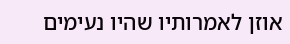אוזן לאמרותיו שהיו נעימים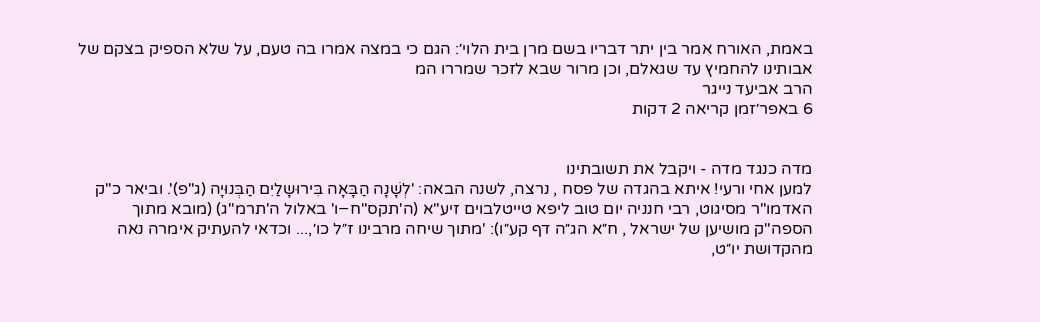באמת, האורח אמר בין יתר דבריו בשם מרן בית הלוי׳: הגם כי במצה אמרו בה טעם, על שלא הספיק בצקם של אבותינו להחמיץ עד שגאלם, וכן מרור שבא לזכר שמררו המ
הרב אביעד נייגר
6 באפר׳זמן קריאה 2 דקות


מדה כנגד מדה - ויקבל את תשובתינו
למען אחי ורעי! איתא בהגדה של פסח , נרצה, לשנה הבאה: 'לְשָׁנָה הַבָּאָה בִּירוּשָלַיִם הַבְּנוּיָה (ג"פ)'. וביאר כ"ק האדמו"ר מסיגוט, רבי חנניה יום טוב ליפא טייטלבוים זיע"א (ה'תקס"ח−ו' באלול ה'תרמ"ג) (מובא מתוך הספה"ק מושיען של ישראל , ח״א הג״ה דף קע״ו): 'מתוך שיחה מרבינו ז״ל כו׳,... וכדאי להעתיק אימרה נאה מהקדושת יו״ט,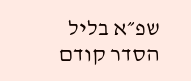שפ״א בליל הסדר קודם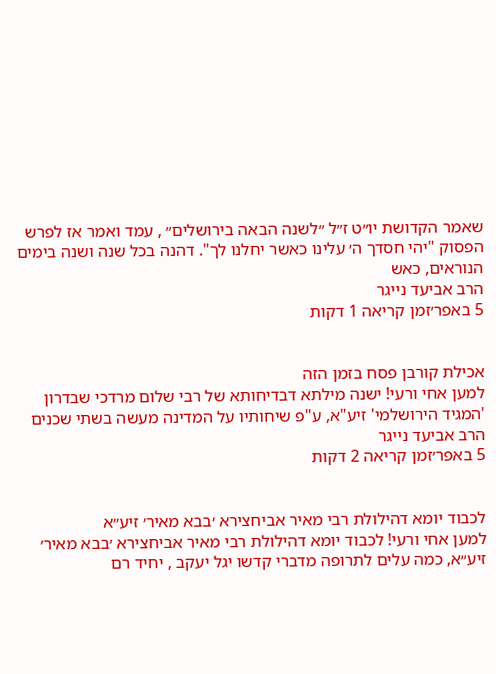שאמר הקדושת יו״ט ז״ל ״לשנה הבאה בירושלים״ , עמד ואמר אז לפרש הפסוק "יהי חסדך ה׳ עלינו כאשר יחלנו לך". דהנה בכל שנה ושנה בימים הנוראים, כאש
הרב אביעד נייגר
5 באפר׳זמן קריאה 1 דקות


אכילת קורבן פסח בזמן הזה
למען אחי ורעי! ישנה מילתא דבדיחותא של רבי שלום מרדכי שבדרון 'המגיד הירושלמי' זיע"א, ע"פ שיחותיו על המדינה מעשה בשתי שכנים
הרב אביעד נייגר
5 באפר׳זמן קריאה 2 דקות


לכבוד יומא דהילולת רבי מאיר אביחצירא ׳בבא מאיר׳ זיע״א
למען אחי ורעי! לכבוד יומא דהילולת רבי מאיר אביחצירא ׳בבא מאיר׳ זיע״א, כמה עלים לתרופה מדברי קדשו יגל יעקב , יחיד רם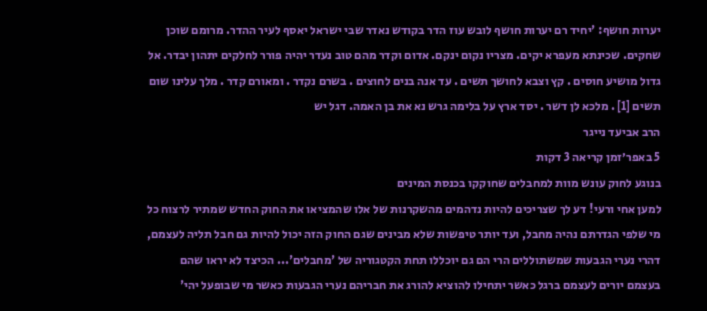יערות חושף: 'יחיד רם יערות חושף לובש עוז הדר בקודש נאדר שבי ישראל יאסף לעיר ההדר. מרומם שוכן שחקים. שכינתא מעפרא יקים. מצריו נקום ינקם. אדום וקדר מהם טוב נעדר יהיה פורר לחלקים יתהון יבדר. אל גדול מושיע חוסים . קץ וצבא לחושך תשים . עד אנה בנים לחוצים . בשרם נקדר . ומאורם קדר . מלך עלינו שום תשים [1] . מלכא לן דשר . יסד ארץ על בלימה גרש נא את בן האמה. דגל יש
הרב אביעד נייגר
5 באפר׳זמן קריאה 3 דקות
בנוגע לחוק עונש מוות למחבלים שחוקקו בכנסת המינים
למען אחי ורעי! דע לך שצריכים להיות נדהמים מהשקרנות של אלו שהמציאו את החוק החדש שמתיר לרצוח כל מי שלפי הגדרתם נהיה מחבל, ועד יותר טיפשות שלא מבינים שגם החוק הזה יכול להיות גם חבל תליה לעצמם, דהרי נערי הגבעות שמשתוללים הרי הם גם יוכללו תחת הקטגוריה של 'מחבלים'... הכיצד לא יראו שהם בעצמם יורים לעצמם ברגל כאשר יתחילו להוציא להורג את חבריהם נערי הגבעות כאשר מי שבופעל יהי'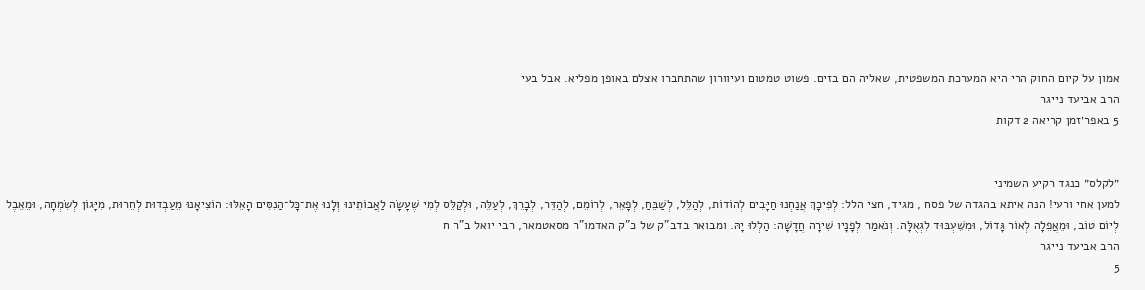אמון על קיום החוק הרי היא המערכת המשפטית, שאליה הם בזים. פשוט טמטום ועיוורון שהתחברו אצלם באופן מפליא. אבל בעי
הרב אביעד נייגר
5 באפר׳זמן קריאה 2 דקות


״לקלס״ כנגד רקיע השמיני
למען אחי ורעי! הנה איתא בהגדה של פסח , מגיד, חצי הלל: לְפִיכָךְ אֲנַחְנוּ חַיָּבִים לְהוֹדוֹת, לְהַלֵּל, לְשַׁבֵּחַ, לְפָאֵר, לְרוֹמֵם, לְהַדֵּר, לְבָרֵךְ, לְעַלֵּה, וּלְקַלֵּס לְמִי שֶׁעָשָׂה לַאֲבוֹתֵינוּ וְלָנוּ אֶת־כָּל־הַנִסִּים הָאֵלּוּ: הוֹצִיאָנוּ מֵעַבְדוּת לְחֵרוּת, מִיָּגוֹן לְשִׂמְחָה, וּמֵאֵבֶל לְיוֹם טוֹב, וּמֵאֲפֵלָה לְאוֹר גָּדוֹל, וּמִשִּׁעְבּוּד לִגְאֻלָּה. וְנֹאמַר לְפָנָיו שִׁירָה חֲדָשָׁה: הַלְלוּ יָהּ. ומבואר בדב"ק של כ"ק האדמו"ר מסאטמאר, רבי יואל ב"ר ח
הרב אביעד נייגר
5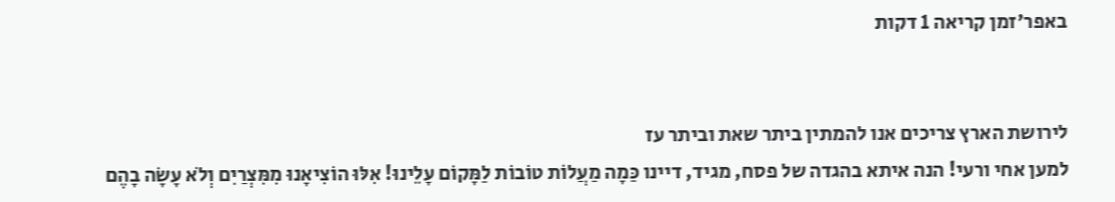באפר׳זמן קריאה 1 דקות


לירושת הארץ צריכים אנו להמתין ביתר שאת וביתר עז
למען אחי ורעי! הנה איתא בהגדה של פסח, מגיד, דיינו כַּמָה מַעֲלוֹת טוֹבוֹת לַמָּקוֹם עָלֵינוּ! אִלּוּ הוֹצִיאָנוּ מִמִּצְרַיִם וְלֹא עָשָׂה בָהֶם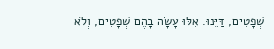שְׁפָטִים, דַּיֵּנוּ. אִלּוּ עָשָׂה בָהֶם שְׁפָטִים, וְלֹא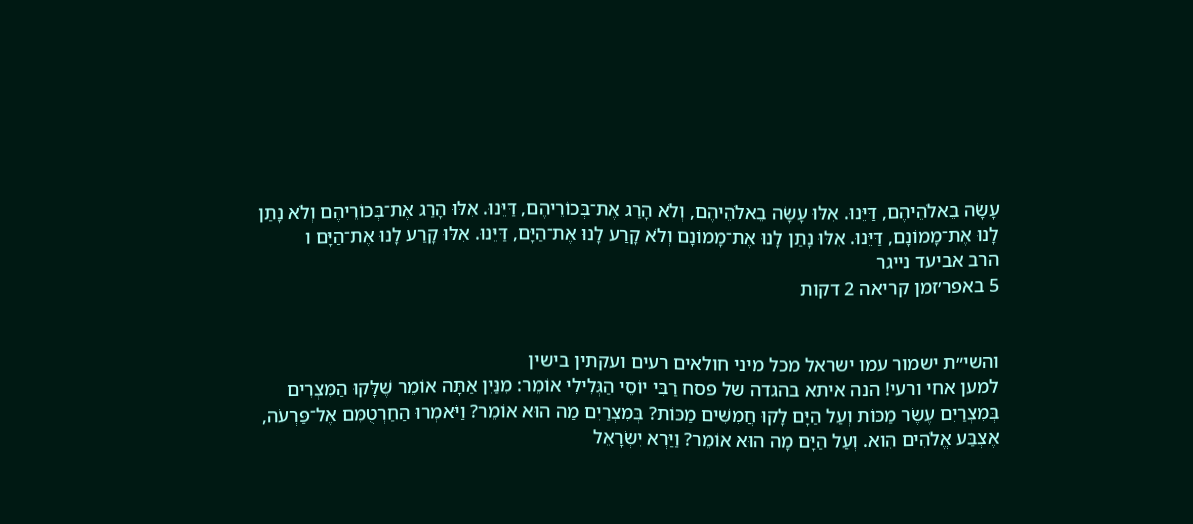עָשָׂה בֵאלֹהֵיהֶם, דַּיֵּנוּ. אִלּוּ עָשָׂה בֵאלֹהֵיהֶם, וְלֹא הָרַג אֶת־בְּכוֹרֵיהֶם, דַּיֵּנוּ. אִלּוּ הָרַג אֶת־בְּכוֹרֵיהֶם וְלֹא נָתַן לָנוּ אֶת־מָמוֹנָם, דַּיֵּנוּ. אִלּוּ נָתַן לָנוּ אֶת־מָמוֹנָם וְלֹא קָרַע לָנוּ אֶת־הַיָּם, דַּיֵּנוּ. אִלּוּ קָרַע לָנוּ אֶת־הַיָּם ו
הרב אביעד נייגר
5 באפר׳זמן קריאה 2 דקות


והשי״ת ישמור עמו ישראל מכל מיני חולאים רעים ועקתין בישין
למען אחי ורעי! הנה איתא בהגדה של פסח רַבִּי יוֹסֵי הַגְּלִילִי אוֹמֵר: מִנַּיִן אַתָּה אוֹמֵר שֶׁלָּקוּ הַמִּצְרִים בְּמִצְרַיִם עֶשֶׂר מַכּוֹת וְעַל הַיָּם לָקוּ חֲמִשִּׁים מַכּוֹת? בְּמִצְרַיִם מַה הוּא אוֹמֵר? וַיֹּאמְרוּ הַחַרְטֻמִּם אֶל־פַּרְעֹה, אֶצְבַּע אֱלֹהִים הִוא. וְעַל הַיָּם מָה הוּא אוֹמֵר? וַיַּרְא יִשְׂרָאֵל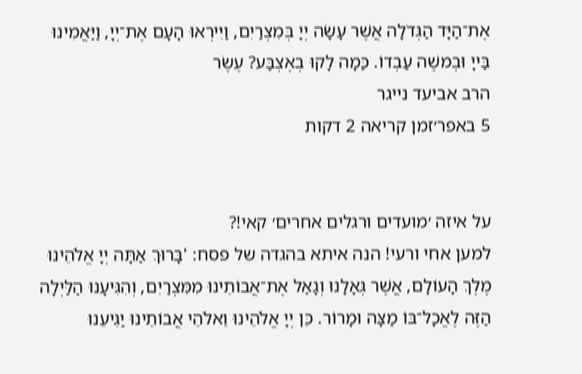אֶת־הַיָּד הַגְּדֹלָה אֲשֶׁר עָשָׂה יְיָ בְּמִצְרַיִם, וַיִּירְאוּ הָעָם אֶת־יְיָ, וַיַּאֲמִינוּ בַּייָ וּבְמשֶׁה עַבְדוֹ. כַּמָה לָקוּ בְאֶצְבַּע? עֶשֶׂר
הרב אביעד נייגר
5 באפר׳זמן קריאה 2 דקות


על איזה ׳מועדים ורגלים אחרים׳ קאי!?
למען אחי ורעי! הנה איתא בהגדה של פסח: 'בָּרוּךְ אַתָּה יְיָ אֱלֹהֵינוּ מֶלֶךְ הָעוֹלָם, אֲשֶׁר גְּאָלָנוּ וְגָאַל אֶת־אֲבוֹתֵינוּ מִמִּצְרַיִם, וְהִגִּיעָנוּ הַלַּיְלָה הַזֶּה לֶאֱכָל־בּוֹ מַצָּה וּמָרוֹר. כֵּן יְיָ אֱלֹהֵינוּ וֵאלֹהֵי אֲבוֹתֵינוּ יַגִּיעֵנוּ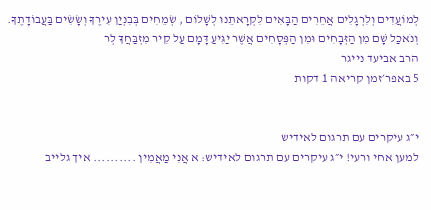לְמוֹעֲדִים וְלִרְגָלִים אֲחֵרִים הַבָּאִים לִקְרָאתֵנוּ לְשָׁלוֹם , שְׂמֵחִים בְּבִנְיַן עִירֶךָ וְשָׂשִׂים בַּעֲבוֹדָתֶךָ. וְנֹאכַל שָׁם מִן הַזְּבָחִים וּמִן הַפְּסָחִים אֲשֶׁר יַגִּיעַ דָּמָם עַל קִיר מִזְבַּחֲךָ לְר
הרב אביעד נייגר
5 באפר׳זמן קריאה 1 דקות


י״ג עיקרים עם תרגום לאידיש
למען אחי ורעי! י״ג עיקרים עם תרגום לאידיש: א אֲנִי מַאֲמִין .......... איך גלייב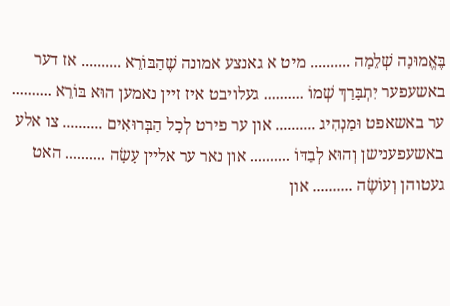בֶּאֱמוּנָה שְׁלֵמָה .......... מיט א גאנצע אמונה שֶׁהַבּוֹרֵא .......... אז דער באשעפער יִתְבָּרַךְ שְׁמוֹ .......... געלויבט איז זיין נאמען הוּא בּוֹרֵא .......... ער באשאפט וּמַנְהִיג .......... און ער פירט לְכָל הַבְּרוּאִים .......... צו אלע באשעפענישן וְהוּא לְבַדּוֹ .......... און נאר ער אליין עָשָׂה .......... האט געטוהן וְעוֹשֶׂה .......... און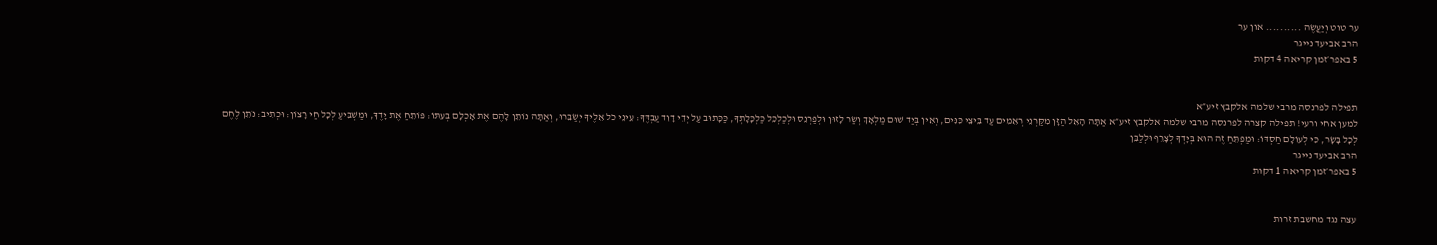ער טוט וְיַעֲשֶׂה .......... און ער
הרב אביעד נייגר
5 באפר׳זמן קריאה 4 דקות


תפילה לפרנסה מרבי שלמה אלקבץ זיע״א
למען אחי ורעי! תפילה קצרה לפרנסה מרבי שלמה אלקבץ זיע״א אַתָּה הָאֵל הַזָּן מִקַּרְנֵי רְאֵמִים עַד בֵּיצֵי כִּנִּים, וְאֵין בְּיַד שׁוּם מַלְאָךְ וְשַׂר לָזוּן וּלְפַרְנֵס וּלְכַלְכֵּל כַּלְכָּלָתְךָ, כַּכָּתוּב עַל יְדֵי דָוִד עַבְדֶּךָ: עֵינֵי כֹל אֵלֶיךָ יְשַׂבֵּרוּ, וְאַתָּה נוֹתֵן לָהֶם אֶת אָכְלָם בְּעִתּוֹ: פּוֹתֵחַ אֶת יָדֶךָ, וּמַשְׁבִּיעַ לְכָל חַי רָצוֹן: וּכְתִיב: נֹתֵן לֶחֶם לְכָל בָּשָׂר, כִּי לְעוֹלָם חַסְדּוֹ: וּמַפְתֵּחַ זֶה הוּא בְּיָדְךָ לְצָרֵף וּלְלַבֵּן
הרב אביעד נייגר
5 באפר׳זמן קריאה 1 דקות


עצה נגד מחשבת זרות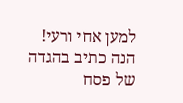למען אחי ורעי! הנה כתיב בהגדה של פסח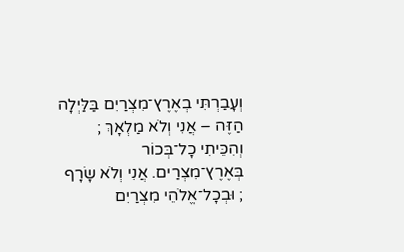וְעָבַרְתִּי בְאֶרֶץ־מִצְרַיִם בַּלַּיְלָה הַזֶּה – אֲנִי וְלֹא מַלְאָךְ ; וְהִכֵּיתִי כָל־בְּכוֹר בְּאֶרֶץ־מִצְרַים. אֲנִי וְלֹא שָׂרָף ; וּבְכָל־אֱלֹהֵי מִצְרַיִם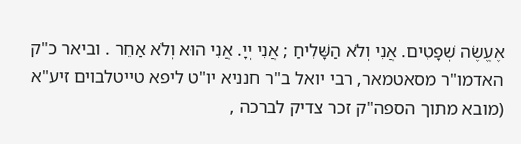אֶעֱשֶׂה שְׁפָטִים. אֲנִי וְלֹא הַשָּׁלִיחַ ; אֲנִי יְיָ. אֲנִי הוּא וְלֹא אַחֵר . וביאר כ"ק האדמו"ר מסאטמאר, רבי יואל ב"ר חנניא יו"ט ליפא טייטלבוים זיע"א (מובא מתוך הספה"ק זכר צדיק לברכה ,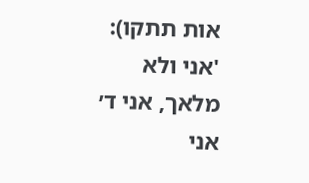אות תתקו): 'אני ולא מלאך, אני ד׳ אני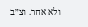ולא אחר. וצ״ב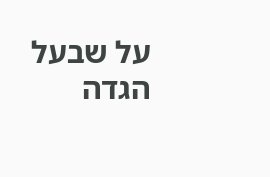על שבעל הגדה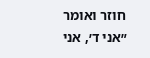חוזר ואומר ״אני ד׳, אני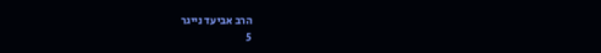הרב אביעד נייגר
5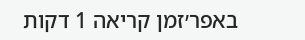באפר׳זמן קריאה 1 דקות